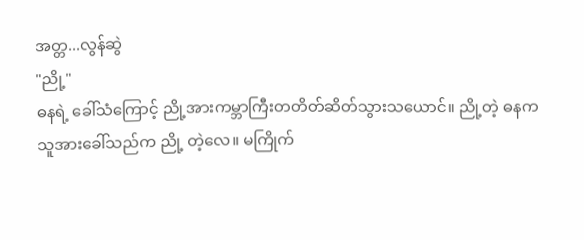အတ္တ...လွန်ဆွဲ
"ညို့"
ဓနရဲ့ ခေါ်သံကြောင့် ညို့အားကမ္ဘာကြီးတတိတ်ဆိတ်သွားသယောင်။ ညို့တဲ့ ဓနကသူအားခေါ်သည်က ညို့ တဲ့လေ။ မကြိုက်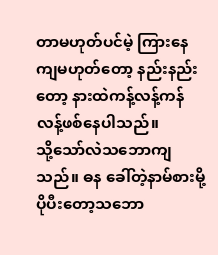တာမဟုတ်ပင်မဲ့ ကြားနေကျမဟုတ်တော့ နည်းနည်းတော့ နားထဲကန့်လန့်ကန်လန့်ဖစ်နေပါသည်။
သို့သော်လဲသဘောကျသည်။ ဓန ခေါ်တဲ့နာမ်စားမို့ ပိုပီးတော့သဘော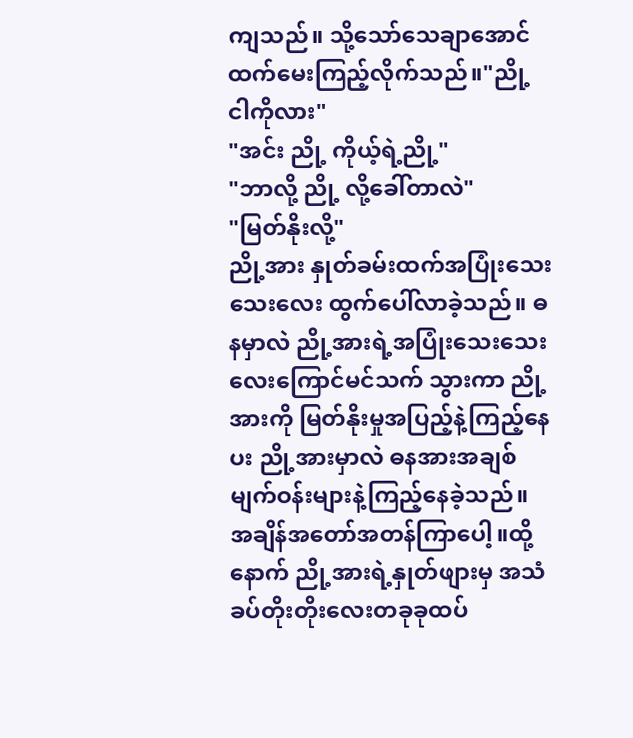ကျသည်။ သို့သော်သေချာအောင်ထက်မေးကြည့်လိုက်သည်။"ညို့ ငါကိုလား"
"အင်း ညို့ ကိုယ့်ရဲ့ညို့"
"ဘာလို့ ညို့ လို့ခေါ်တာလဲ"
"မြတ်နိုးလို့"
ညို့အား နှုတ်ခမ်းထက်အပြုံးသေးသေးလေး ထွက်ပေါ်လာခဲ့သည်။ ဓနမှာလဲ ညို့အားရဲ့အပြုံးသေးသေးလေးကြောင်မင်သက် သွားကာ ညို့အားကို မြတ်နိုးမှုအပြည့်နဲ့ကြည့်နေပး ညို့အားမှာလဲ ဓနအားအချစ်မျက်ဝန်းများနဲ့ကြည့်နေခဲ့သည်။ အချိန်အတော်အတန်ကြာပေါ့။ထို့နောက် ညို့အားရဲ့နှုတ်ဖျားမှ အသံခပ်တိုးတိုးလေးတခုခုထပ်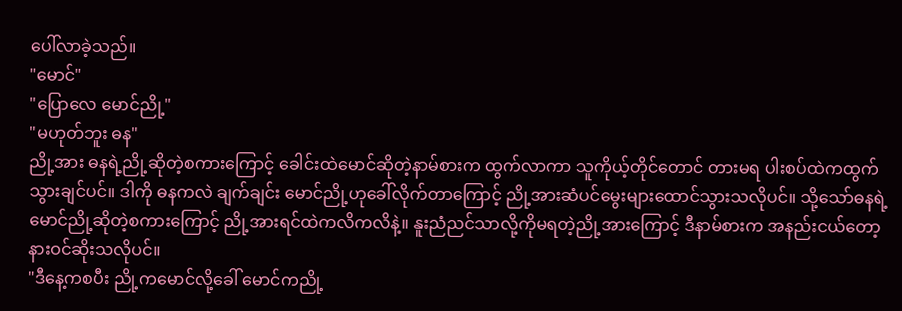ပေါ်လာခဲ့သည်။
"မောင်"
"ပြောလေ မောင်ညို့"
"မဟုတ်ဘူး ဓန"
ညို့အား ဓနရဲ့ညို့ဆိုတဲ့စကားကြောင့် ခေါင်းထဲမောင်ဆိုတဲ့နာမ်စားက ထွက်လာကာ သူကိုယ့်တိုင်တောင် တားမရ ပါးစပ်ထဲကထွက်သွားချင်ပင်။ ဒါကို ဓနကလဲ ချက်ချင်း မောင်ညို့ဟုခေါ်လိုက်တာကြောင့် ညို့အားဆံပင်မွေးများထောင်သွားသလိုပင်။ သို့သော်ဓနရဲ့ မောင်ညို့ဆိုတဲ့စကားကြောင့် ညို့အားရင်ထဲကလိကလိနဲ့။ နူးညံညင်သာလို့ကိုမရတဲ့ညို့အားကြောင့် ဒီနာမ်စားက အနည်းငယ်တော့ နားဝင်ဆိုးသလိုပင်။
"ဒီနေ့ကစပီး ညို့ကမောင်လို့ခေါ် မောင်ကညို့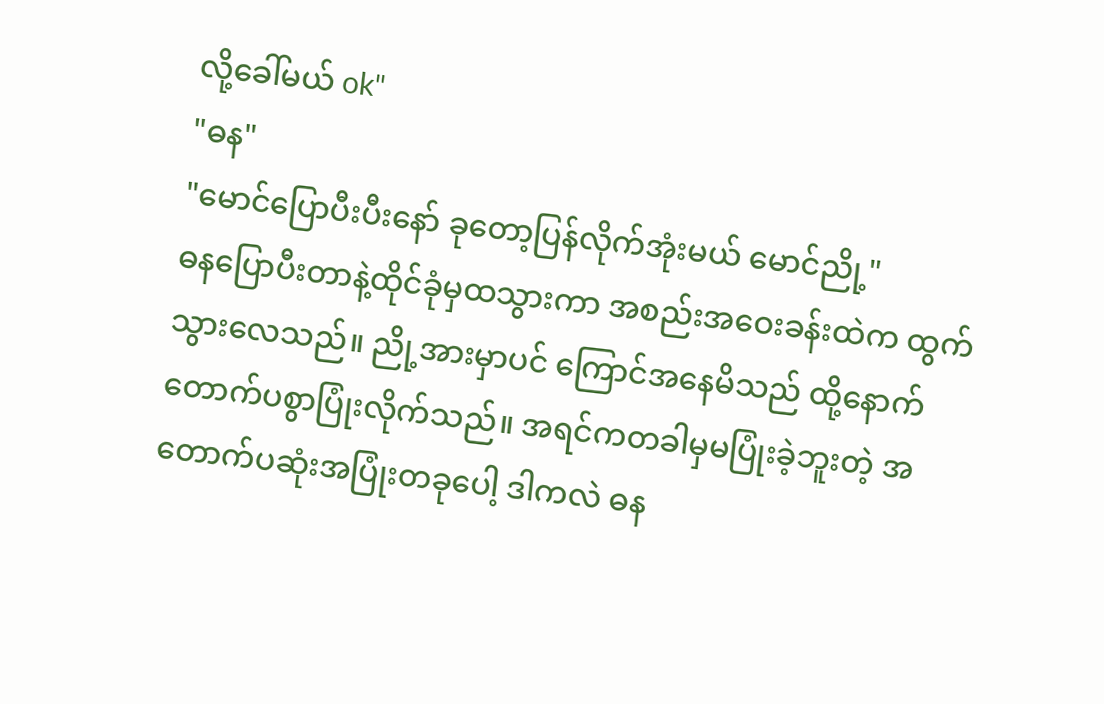လို့ခေါ်မယ် ok"
"ဓန"
"မောင်ပြောပီးပီးနော် ခုတော့ပြန်လိုက်အုံးမယ် မောင်ညို့"
ဓနပြောပီးတာနဲ့ထိုင်ခုံမှထသွားကာ အစည်းအဝေးခန်းထဲက ထွက်သွားလေသည်။ ညို့အားမှာပင် ကြောင်အနေမိသည် ထို့နောက် တောက်ပစွာပြုံးလိုက်သည်။ အရင်ကတခါမှမပြုံးခဲ့ဘူးတဲ့ အတောက်ပဆုံးအပြုံးတခုပေါ့ ဒါကလဲ ဓန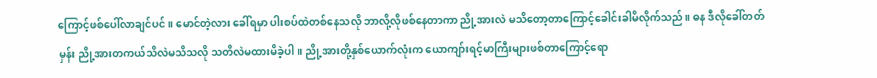ကြောင့်ဖစ်ပေါ်လာချင်ပင်။ မောင်တဲ့လား ခေါ်ရမှာ ပါးစပ်ထဲတစ်နေသလို ဘာလို့လိုဖစ်နေတာကာ ညို့အားလဲ မသိတော့တာကြောင့်ခေါင်းခါမိလိုက်သည်။ ဓန ဒီလိုခေါ်တတ်မှန်း ညို့အားတကယ်သိလဲမသိသလို သတိလဲမထားမိခဲ့ပါ။ ညို့အားတို့နှစ်ယောက်လုံးက ယောကျာ်းရင့်မာကြီးများဖစ်တာကြောင့်ရော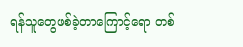ရန်သူတွေဖစ်ခဲ့တာကြောင့်ရော တစ်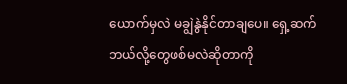ယောက်မှလဲ မချွဲနွဲနိုင်တာချပေ။ ရှေ့ဆက်ဘယ်လို့တွေဖစ်မလဲဆိုတာကို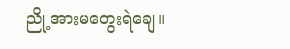ညို့အားမတွေးရဲချေ။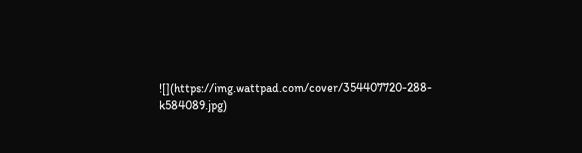![](https://img.wattpad.com/cover/354407720-288-k584089.jpg)